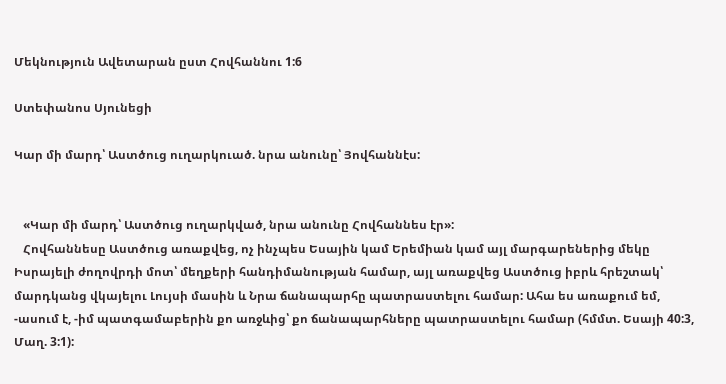Մեկնություն Ավետարան ըստ Հովհաննու 1:6

Ստեփանոս Սյունեցի

Կար մի մարդ՝ Աստծուց ուղարկուած. նրա անունը՝ Յովհաննէս:


   «Կար մի մարդ՝ Աստծուց ուղարկված, նրա անունը Հովհաննես էր»:
   Հովհաննեսը Աստծուց առաքվեց, ոչ ինչպես Եսային կամ Երեմիան կամ այլ մարգարեներից մեկը Իսրայելի ժողովրդի մոտ՝ մեղքերի հանդիմանության համար, այլ առաքվեց Աստծուց իբրև հրեշտակ՝ մարդկանց վկայելու Լույսի մասին և Նրա ճանապարհը պատրաստելու համար: Ահա ես առաքում եմ, -ասում է, -իմ պատգամաբերին քո առջևից՝ քո ճանապարհները պատրաստելու համար (հմմտ. Եսայի 40:3, Մաղ. 3:1):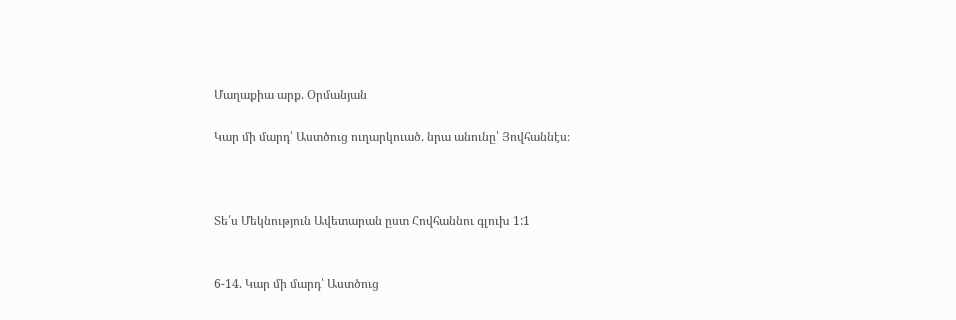Մաղաքիա արք. Օրմանյան

Կար մի մարդ՝ Աստծուց ուղարկուած. նրա անունը՝ Յովհաննէս։



Տե՛ս Մեկնություն Ավետարան ըստ Հովհաննու գլուխ 1:1


6-14. Կար մի մարդ՝ Աստծուց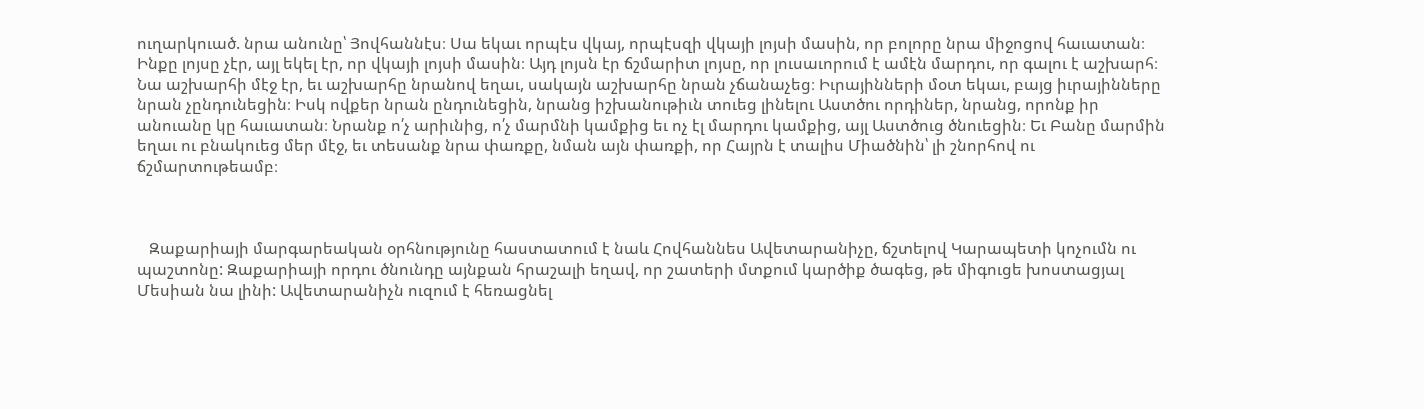ուղարկուած. նրա անունը՝ Յովհաննէս։ Սա եկաւ որպէս վկայ, որպէսզի վկայի լոյսի մասին, որ բոլորը նրա միջոցով հաւատան։ Ինքը լոյսը չէր, այլ եկել էր, որ վկայի լոյսի մասին։ Այդ լոյսն էր ճշմարիտ լոյսը, որ լուսաւորում է ամէն մարդու, որ գալու է աշխարհ։ Նա աշխարհի մէջ էր, եւ աշխարհը նրանով եղաւ, սակայն աշխարհը նրան չճանաչեց։ Իւրայինների մօտ եկաւ, բայց իւրայինները նրան չընդունեցին։ Իսկ ովքեր նրան ընդունեցին, նրանց իշխանութիւն տուեց լինելու Աստծու որդիներ, նրանց, որոնք իր անուանը կը հաւատան։ Նրանք ո՛չ արիւնից, ո՛չ մարմնի կամքից եւ ոչ էլ մարդու կամքից, այլ Աստծուց ծնուեցին։ Եւ Բանը մարմին եղաւ ու բնակուեց մեր մէջ, եւ տեսանք նրա փառքը, նման այն փառքի, որ Հայրն է տալիս Միածնին՝ լի շնորհով ու ճշմարտութեամբ։



   Զաքարիայի մարգարեական օրհնությունը հաստատում է նաև Հովհաննես Ավետարանիչը, ճշտելով Կարապետի կոչումն ու պաշտոնը: Զաքարիայի որդու ծնունդը այնքան հրաշալի եղավ, որ շատերի մտքում կարծիք ծագեց, թե միգուցե խոստացյալ Մեսիան նա լինի: Ավետարանիչն ուզում է հեռացնել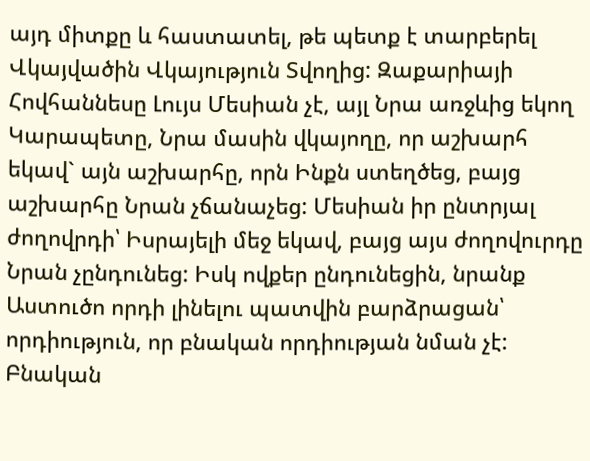այդ միտքը և հաստատել, թե պետք է տարբերել Վկայվածին Վկայություն Տվողից: Զաքարիայի Հովհաննեսը Լույս Մեսիան չէ, այլ Նրա առջևից եկող Կարապետը, Նրա մասին վկայողը, որ աշխարհ եկավ` այն աշխարհը, որն Ինքն ստեղծեց, բայց աշխարհը Նրան չճանաչեց: Մեսիան իր ընտրյալ ժողովրդի՝ Իսրայելի մեջ եկավ, բայց այս ժողովուրդը Նրան չընդունեց: Իսկ ովքեր ընդունեցին, նրանք Աստուծո որդի լինելու պատվին բարձրացան՝ որդիություն, որ բնական որդիության նման չէ: Բնական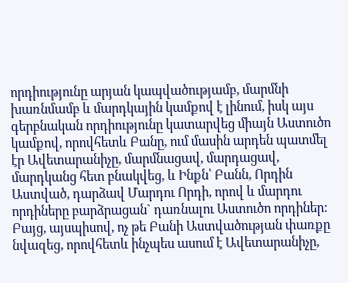որդիությունը արյան կապվածությամբ, մարմնի խառնմամբ և մարդկային կամքով է լինում, իսկ այս գերբնական որդիությունը կատարվեց միայն Աստուծո կամքով, որովհետև Բանը, ում մասին արդեն պատմել էր Ավետարանիչը, մարմնացավ, մարդացավ, մարդկանց հետ բնակվեց, և Ինքն՝ Բանն, Որդին Աստված, դարձավ Մարդու Որդի, որով և մարդու որդիները բարձրացան` դառնալու Աստուծո որդիներ: Բայց, այսպիսով, ոչ թե Բանի Աստվածության փառքը նվազեց, որովհետև ինչպես ասում է Ավետարանիչը,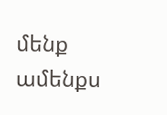մենք ամենքս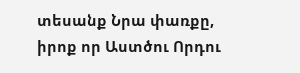տեսանք Նրա փառքը, իրոք որ Աստծու Որդու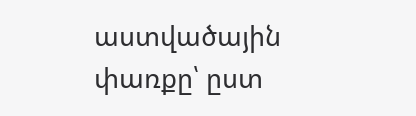աստվածային փառքը՝ ըստ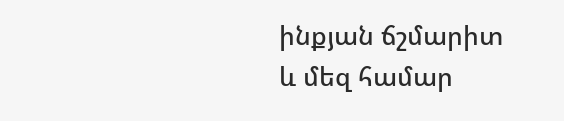ինքյան ճշմարիտ և մեզ համար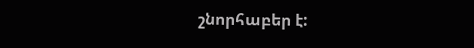շնորհաբեր է: